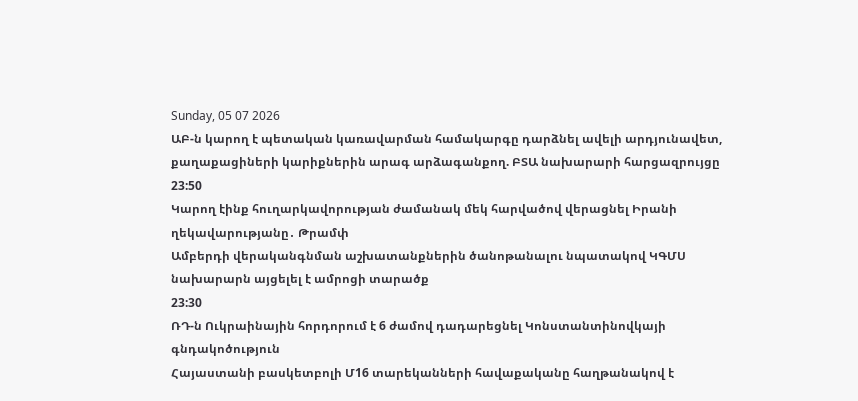Sunday, 05 07 2026
ԱԲ-ն կարող է պետական կառավարման համակարգը դարձնել ավելի արդյունավետ, քաղաքացիների կարիքներին արագ արձագանքող. ԲՏԱ նախարարի հարցազրույցը
23:50
Կարող էինք հուղարկավորության ժամանակ մեկ հարվածով վերացնել Իրանի ղեկավարությանը․ Թրամփ
Ամբերդի վերականգնման աշխատանքներին ծանոթանալու նպատակով ԿԳՄՍ նախարարն այցելել է ամրոցի տարածք
23:30
ՌԴ-ն Ուկրաինային հորդորում է 6 ժամով դադարեցնել Կոնստանտինովկայի գնդակոծություն
Հայաստանի բասկետբոլի Մ16 տարեկանների հավաքականը հաղթանակով է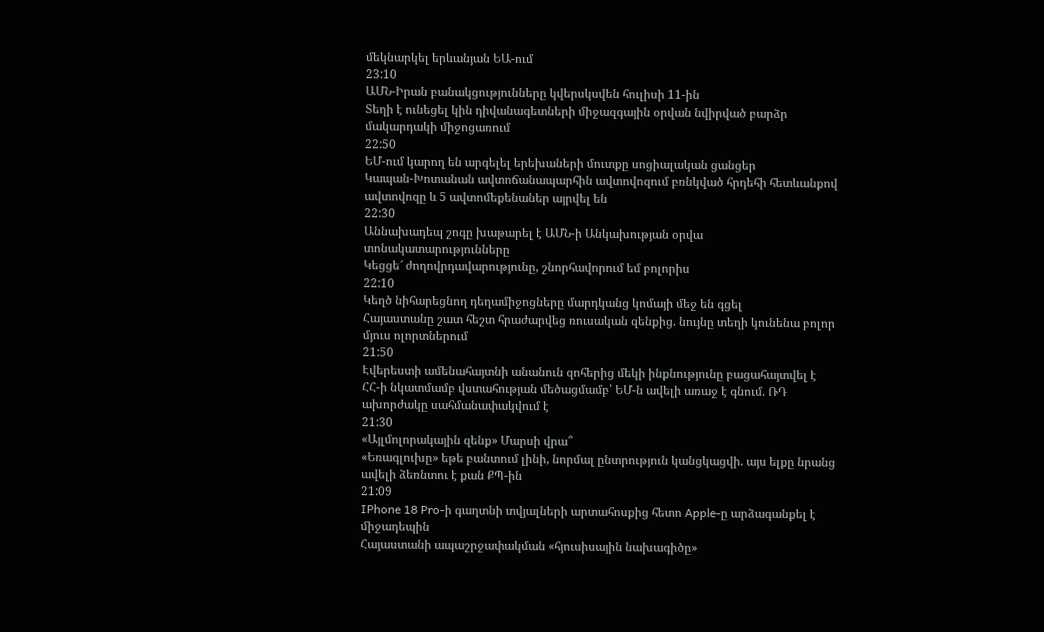մեկնարկել երևանյան ԵԱ-ում
23:10
ԱՄՆ-Իրան բանակցությունները կվերսկսվեն հուլիսի 11-ին
Տեղի է ունեցել կին դիվանագետների միջազգային օրվան նվիրված բարձր մակարդակի միջոցառում
22:50
ԵՄ-ում կարող են արգելել երեխաների մուտքը սոցիալական ցանցեր
Կապան-Խոտանան ավտոճանապարհին ավտովոզում բռնկված հրդեհի հետևանքով ավտովոզը և 5 ավտոմեքենաներ այրվել են
22:30
Աննախադեպ շոգը խաթարել է ԱՄՆ-ի Անկախության օրվա տոնակատարությունները
Կեցցե՜ ժողովրդավարությունը, շնորհավորում եմ բոլորիս
22:10
Կեղծ նիհարեցնող դեղամիջոցները մարդկանց կոմայի մեջ են գցել
Հայաստանը շատ հեշտ հրաժարվեց ռուսական զենքից. նույնը տեղի կունենա բոլոր մյուս ոլորտներում
21:50
Էվերեստի ամենահայտնի անանուն զոհերից մեկի ինքնությունը բացահայտվել է
ՀՀ-ի նկատմամբ վստահության մեծացմամբ՝ ԵՄ-ն ավելի առաջ է գնում. ՌԴ ախորժակը սահմանափակվում է
21:30
«Այլմոլորակային զենք» Մարսի վրա՞
«Եռագլուխը» եթե բանտում լինի, նորմալ ընտրություն կանցկացվի. այս ելքը նրանց ավելի ձեռնտու է քան ՔՊ-ին
21:09
IPhone 18 Pro-ի գաղտնի տվյալների արտահոսքից հետո Apple-ը արձագանքել է միջադեպին
Հայաստանի ապաշրջափակման «հյուսիսային նախագիծը»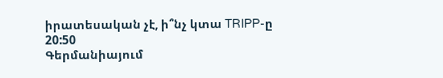իրատեսական չէ, ի՞նչ կտա TRIPP-ը
20:50
Գերմանիայում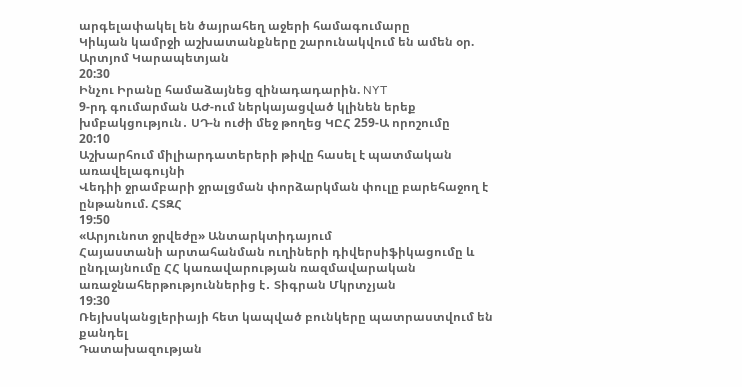արգելափակել են ծայրահեղ աջերի համագումարը
Կիևյան կամրջի աշխատանքները շարունակվում են ամեն օր. Արտյոմ Կարապետյան
20:30
Ինչու Իրանը համաձայնեց զինադադարին. NYT
9-րդ գումարման ԱԺ-ում ներկայացված կլինեն երեք խմբակցություն․ ՍԴ-ն ուժի մեջ թողեց ԿԸՀ 259-Ա որոշումը
20:10
Աշխարհում միլիարդատերերի թիվը հասել է պատմական առավելագույնի
Վեդիի ջրամբարի ջրալցման փորձարկման փուլը բարեհաջող է ընթանում. ՀՏԶՀ
19:50
«Արյունոտ ջրվեժը» Անտարկտիդայում
Հայաստանի արտահանման ուղիների դիվերսիֆիկացումը և ընդլայնումը ՀՀ կառավարության ռազմավարական առաջնահերթություններից է․ Տիգրան Մկրտչյան
19:30
Ռեյխսկանցլերիայի հետ կապված բունկերը պատրաստվում են քանդել
Դատախազության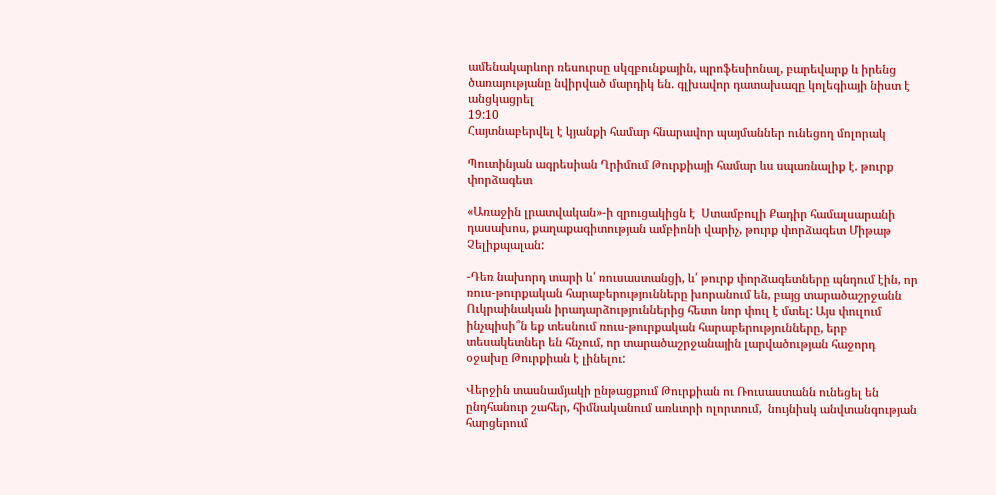ամենակարևոր ռեսուրսը սկզբունքային, պրոֆեսիոնալ, բարեվարք և իրենց ծառայությանը նվիրված մարդիկ են. գլխավոր դատախազը կոլեգիայի նիստ է անցկացրել
19:10
Հայտնաբերվել է կյանքի համար հնարավոր պայմաններ ունեցող մոլորակ

Պուտինյան ագրեսիան Ղրիմում Թուրքիայի համար ևս սպառնալիք է. թուրք փորձագետ

«Առաջին լրատվական»-ի զրուցակիցն է  Ստամբուլի Քադիր համալսարանի դասախոս, քաղաքագիտության ամբիոնի վարիչ, թուրք փորձագետ Միթաթ Չելիքպալան:

-Դեռ նախորդ տարի և՛ ռուսաստանցի, և՛ թուրք փորձագետները պնդում էին, որ ռուս-թուրքական հարաբերությունները խորանում են, բայց տարածաշրջանն Ուկրաինական իրադարձություններից հետո նոր փուլ է մտել: Այս փուլում ինչպիսի՞ն եք տեսնում ռուս-թուրքական հարաբերությունները, երբ տեսակետներ են հնչում, որ տարածաշրջանային լարվածության հաջորդ օջախը Թուրքիան է լինելու:

Վերջին տասնամյակի ընթացքում Թուրքիան ու Ռուսաստանն ունեցել են ընդհանուր շահեր, հիմնականում առևտրի ոլորտում,  նույնիսկ անվտանգության հարցերում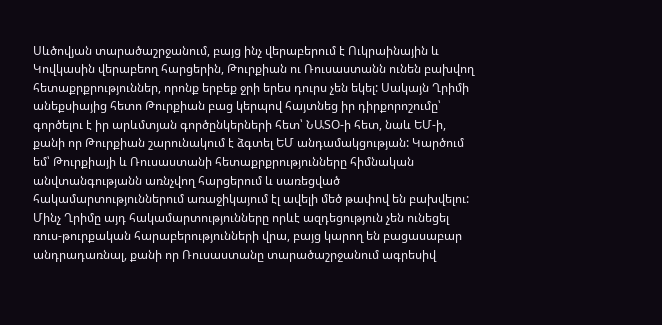Սևծովյան տարածաշրջանում, բայց ինչ վերաբերում է Ուկրաինային և Կովկասին վերաբեող հարցերին, Թուրքիան ու Ռուսաստանն ունեն բախվող հետաքրքրություններ, որոնք երբեք ջրի երես դուրս չեն եկել: Սակայն Ղրիմի անեքսիայից հետո Թուրքիան բաց կերպով հայտնեց իր դիրքորոշումը՝ գործելու է իր արևմտյան գործընկերների հետ՝ ՆԱՏՕ-ի հետ, նաև ԵՄ-ի, քանի որ Թուրքիան շարունակում է ձգտել ԵՄ անդամակցության: Կարծում եմ՝ Թուրքիայի և Ռուսաստանի հետաքրքրությունները հիմնական անվտանգությանն առնչվող հարցերում և սառեցված հակամարտություններում առաջիկայում էլ ավելի մեծ թափով են բախվելու: Մինչ Ղրիմը այդ հակամարտությունները որևէ ազդեցություն չեն ունեցել ռուս-թուրքական հարաբերությունների վրա, բայց կարող են բացասաբար անդրադառնալ, քանի որ Ռուսաստանը տարածաշրջանում ագրեսիվ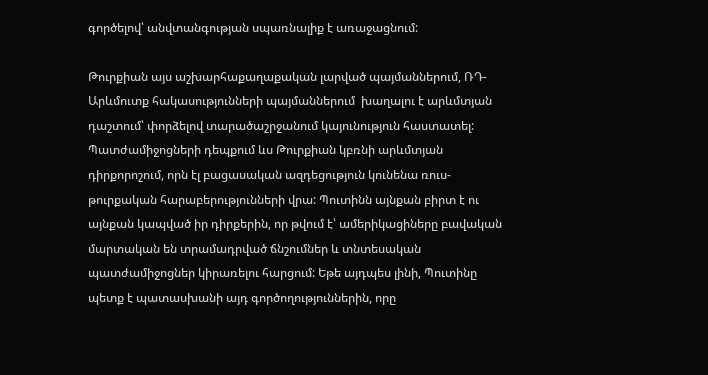գործելով՝ անվտանգության սպառնալիք է առաջացնում:

Թուրքիան այս աշխարհաքաղաքական լարված պայմաններում, ՌԴ-Արևմուտք հակասությունների պայմաններում  խաղալու է արևմտյան դաշտում՝ փորձելով տարածաշրջանում կայունություն հաստատել: Պատժամիջոցների դեպքում ևս Թուրքիան կբռնի արևմտյան դիրքորոշում, որն էլ բացասական ազդեցություն կունենա ռուս-թուրքական հարաբերությունների վրա: Պուտինն այնքան բիրտ է ու այնքան կապված իր դիրքերին, որ թվում է՝ ամերիկացիները բավական մարտական են տրամադրված ճնշումներ և տնտեսական պատժամիջոցներ կիրառելու հարցում: Եթե այդպես լինի, Պուտինը պետք է պատասխանի այդ գործողություններին, որը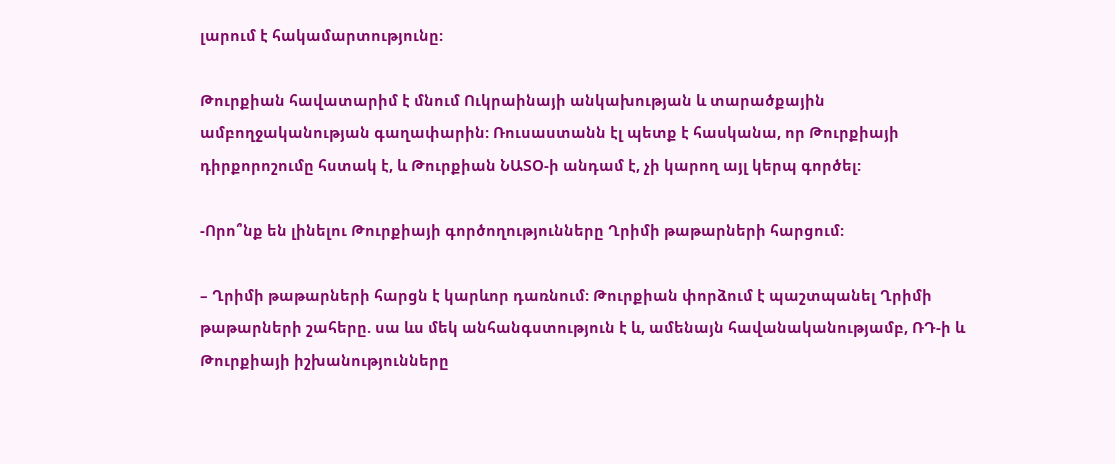լարում է հակամարտությունը:

Թուրքիան հավատարիմ է մնում Ուկրաինայի անկախության և տարածքային ամբողջականության գաղափարին: Ռուսաստանն էլ պետք է հասկանա, որ Թուրքիայի դիրքորոշումը հստակ է, և Թուրքիան ՆԱՏՕ-ի անդամ է, չի կարող այլ կերպ գործել:

-Որո՞նք են լինելու Թուրքիայի գործողությունները Ղրիմի թաթարների հարցում:

– Ղրիմի թաթարների հարցն է կարևոր դառնում: Թուրքիան փորձում է պաշտպանել Ղրիմի թաթարների շահերը. սա ևս մեկ անհանգստություն է և, ամենայն հավանականությամբ, ՌԴ-ի և Թուրքիայի իշխանությունները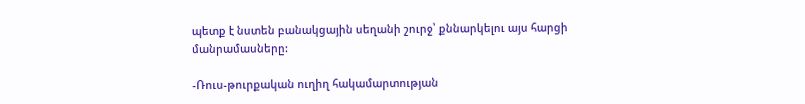պետք է նստեն բանակցային սեղանի շուրջ՝ քննարկելու այս հարցի մանրամասները:

-Ռուս-թուրքական ուղիղ հակամարտության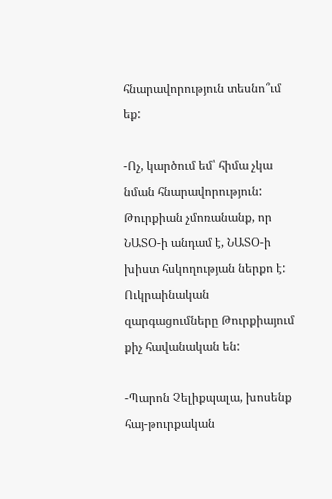հնարավորություն տեսնո՞ւմ եք:

-Ոչ, կարծում եմ՝ հիմա չկա նման հնարավորություն: Թուրքիան չմոռանանք, որ ՆԱՏՕ-ի անդամ է, ՆԱՏՕ-ի խիստ հսկողության ներքո է: Ուկրաինական զարգացումները Թուրքիայում քիչ հավանական են:

-Պարոն Չելիքպալա, խոսենք հայ-թուրքական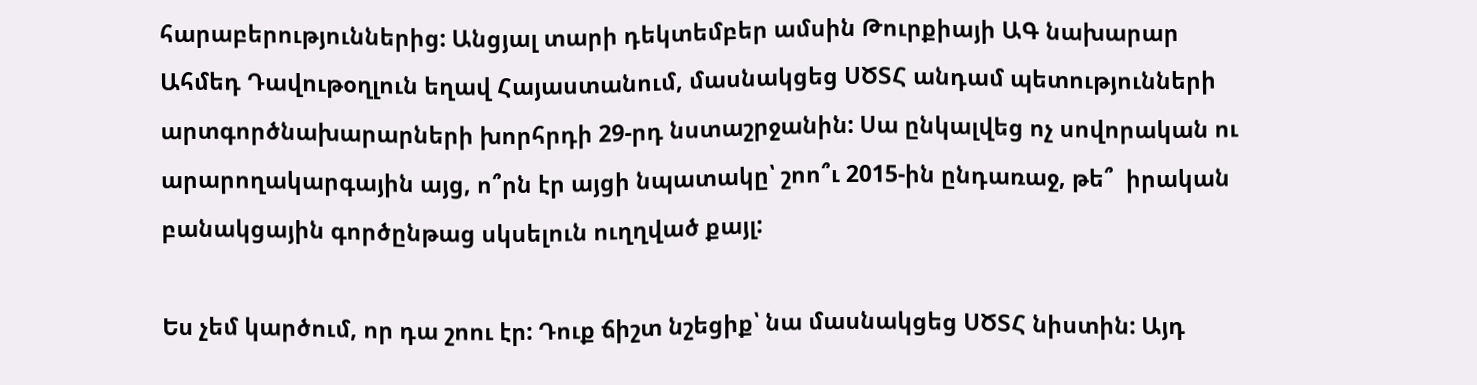հարաբերություններից: Անցյալ տարի դեկտեմբեր ամսին Թուրքիայի ԱԳ նախարար Ահմեդ Դավութօղլուն եղավ Հայաստանում, մասնակցեց ՍԾՏՀ անդամ պետությունների արտգործնախարարների խորհրդի 29-րդ նստաշրջանին: Սա ընկալվեց ոչ սովորական ու արարողակարգային այց, ո՞րն էր այցի նպատակը՝ շոո՞ւ 2015-ին ընդառաջ, թե՞  իրական բանակցային գործընթաց սկսելուն ուղղված քայլ:

Ես չեմ կարծում, որ դա շոու էր: Դուք ճիշտ նշեցիք՝ նա մասնակցեց ՍԾՏՀ նիստին: Այդ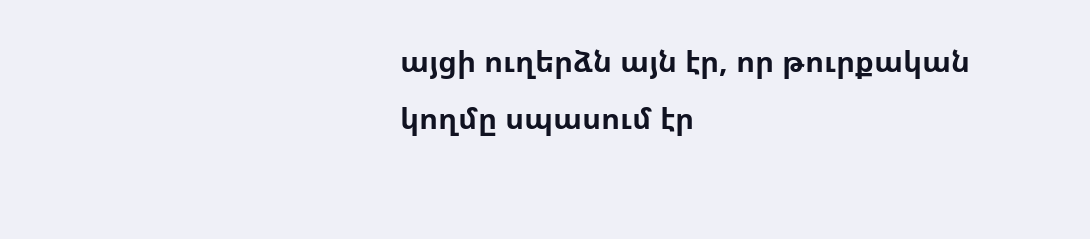այցի ուղերձն այն էր, որ թուրքական կողմը սպասում էր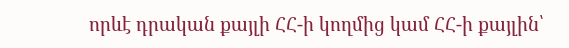որևէ դրական քայլի ՀՀ-ի կողմից կամ ՀՀ-ի քայլին՝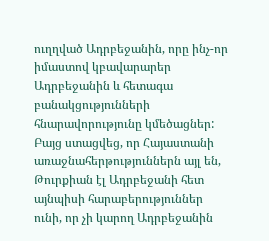ուղղված Ադրբեջանին, որը ինչ-որ իմաստով կբավարարեր Ադրբեջանին և հետագա բանակցությունների հնարավորությունը կմեծացներ: Բայց ստացվեց, որ Հայաստանի առաջնահերթություններն այլ են, Թուրքիան էլ Ադրբեջանի հետ այնպիսի հարաբերություններ ունի, որ չի կարող Ադրբեջանին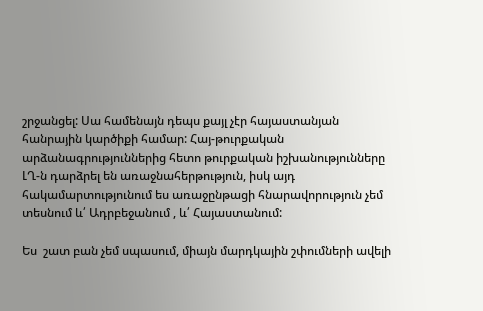շրջանցել: Սա համենայն դեպս քայլ չէր հայաստանյան հանրային կարծիքի համար: Հայ-թուրքական արձանագրություններից հետո թուրքական իշխանությունները ԼՂ-ն դարձրել են առաջնահերթություն, իսկ այդ հակամարտությունում ես առաջընթացի հնարավորություն չեմ տեսնում և՛ Ադրբեջանում , և՛ Հայաստանում:

Ես  շատ բան չեմ սպասում, միայն մարդկային շփումների ավելի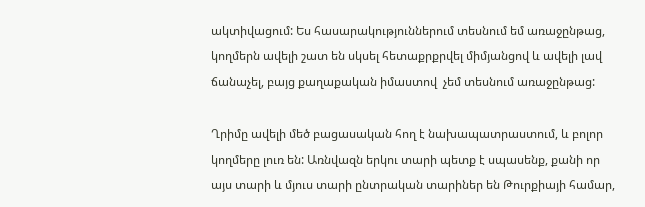ակտիվացում: Ես հասարակություններում տեսնում եմ առաջընթաց, կողմերն ավելի շատ են սկսել հետաքրքրվել միմյանցով և ավելի լավ ճանաչել, բայց քաղաքական իմաստով  չեմ տեսնում առաջընթաց:

Ղրիմը ավելի մեծ բացասական հող է նախապատրաստում, և բոլոր կողմերը լուռ են: Առնվազն երկու տարի պետք է սպասենք, քանի որ այս տարի և մյուս տարի ընտրական տարիներ են Թուրքիայի համար,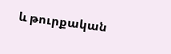և թուրքական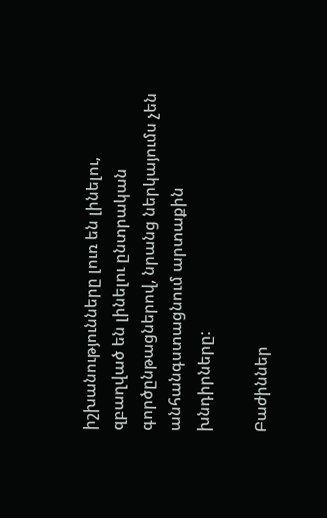իշխանությունները լուռ են լինելու, զբաղված են լինելու ընտրական գործընթացներով, նրանց ներկայումս չեն անհանգստացնում արտաքին  խնդիրները:

Բաժիններ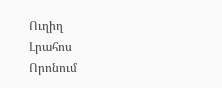Ուղիղ
Լրահոս
Որոնում